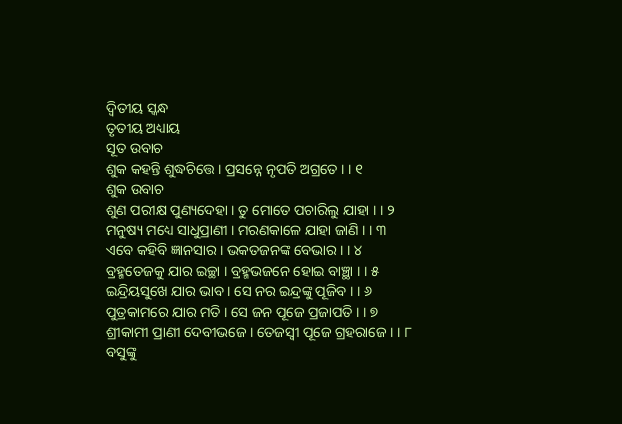ଦ୍ଵିତୀୟ ସ୍କନ୍ଧ
ତୃତୀୟ ଅଧ୍ୟାୟ
ସୂତ ଉବାଚ
ଶୁକ କହନ୍ତି ଶୁଦ୍ଧଚିତ୍ତେ । ପ୍ରସନ୍ନେ ନୃପତି ଅଗ୍ରତେ । । ୧
ଶୁକ ଉବାଚ
ଶୁଣ ପରୀକ୍ଷ ପୁଣ୍ୟଦେହା । ତୁ ମୋତେ ପଚାରିଲୁ ଯାହା । । ୨
ମନୁଷ୍ୟ ମଧ୍ୟେ ସାଧୁପ୍ରାଣୀ । ମରଣକାଳେ ଯାହା ଜାଣି । । ୩
ଏବେ କହିବି ଜ୍ଞାନସାର । ଭକତଜନଙ୍କ ବେଭାର । । ୪
ବ୍ରହ୍ମତେଜକୁ ଯାର ଇଚ୍ଛା । ବ୍ରହ୍ମଭଜନେ ହୋଇ ବାଞ୍ଛା । । ୫
ଇନ୍ଦ୍ରିୟସୁଖେ ଯାର ଭାବ । ସେ ନର ଇନ୍ଦ୍ରଙ୍କୁ ପୂଜିବ । । ୬
ପୁତ୍ରକାମରେ ଯାର ମତି । ସେ ଜନ ପୂଜେ ପ୍ରଜାପତି । । ୭
ଶ୍ରୀକାମୀ ପ୍ରାଣୀ ଦେବୀଭଜେ । ତେଜସ୍ୱୀ ପୂଜେ ଗ୍ରହରାଜେ । । ୮
ବସୁଙ୍କୁ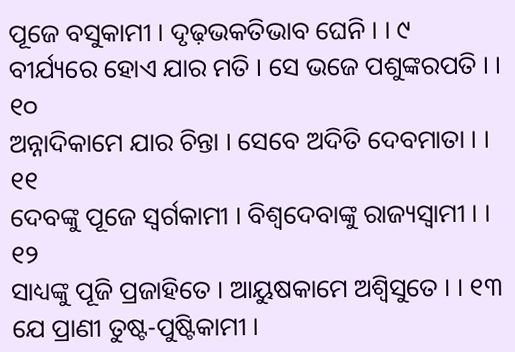ପୂଜେ ବସୁକାମୀ । ଦୃଢ଼ଭକତିଭାବ ଘେନି । । ୯
ବୀର୍ଯ୍ୟରେ ହୋଏ ଯାର ମତି । ସେ ଭଜେ ପଶୁଙ୍କରପତି । । ୧୦
ଅନ୍ନାଦିକାମେ ଯାର ଚିନ୍ତା । ସେବେ ଅଦିତି ଦେବମାତା । । ୧୧
ଦେବଙ୍କୁ ପୂଜେ ସ୍ୱର୍ଗକାମୀ । ବିଶ୍ୱଦେବାଙ୍କୁ ରାଜ୍ୟସ୍ୱାମୀ । । ୧୨
ସାଧ୍ୟଙ୍କୁ ପୂଜି ପ୍ରଜାହିତେ । ଆୟୁଷକାମେ ଅଶ୍ୱିସୁତେ । । ୧୩
ଯେ ପ୍ରାଣୀ ତୁଷ୍ଟ-ପୁଷ୍ଟିକାମୀ ।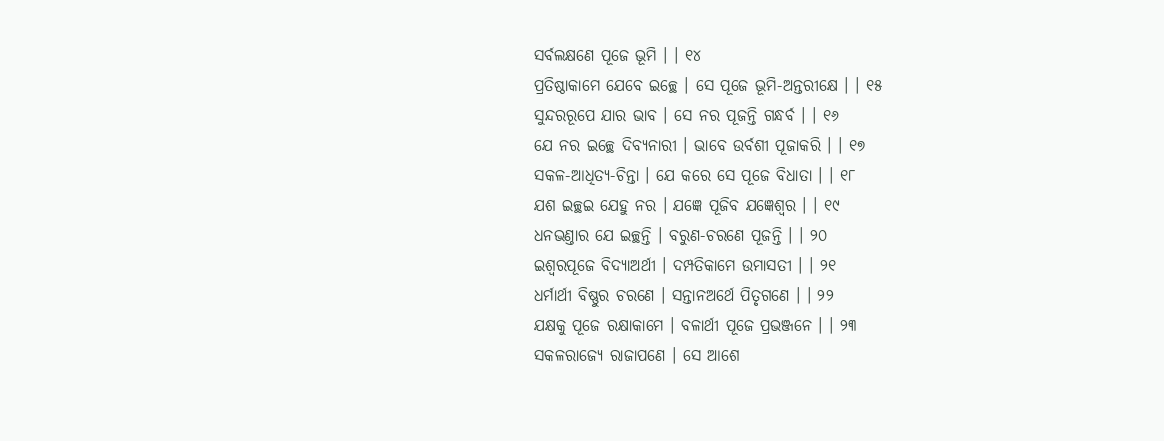ସର୍ବଲକ୍ଷଣେ ପୂଜେ ଭୂମି । । ୧୪
ପ୍ରତିଷ୍ଠାକାମେ ଯେବେ ଇଚ୍ଛେ । ସେ ପୂଜେ ଭୂମି-ଅନ୍ତରୀକ୍ଷେ । । ୧୫
ସୁନ୍ଦରରୂପେ ଯାର ଭାବ । ସେ ନର ପୂଜନ୍ତି ଗନ୍ଧର୍ବ । । ୧୬
ଯେ ନର ଇଚ୍ଛେ ଦିବ୍ୟନାରୀ । ଭାବେ ଉର୍ବଶୀ ପୂଜାକରି । । ୧୭
ସକଳ-ଆଧିତ୍ୟ-ଚିନ୍ତା । ଯେ କରେ ସେ ପୂଜେ ବିଧାତା । । ୧୮
ଯଶ ଇଚ୍ଛଇ ଯେହୁ ନର । ଯଜ୍ଞେ ପୂଜିବ ଯଜ୍ଞେଶ୍ୱର । । ୧୯
ଧନଭଣ୍ତାର ଯେ ଇଚ୍ଛନ୍ତି । ବରୁଣ-ଚରଣେ ପୂଜନ୍ତି । । ୨୦
ଇଶ୍ୱରପୂଜେ ବିଦ୍ୟାଅର୍ଥୀ । ଦମ୍ପତିକାମେ ଉମାସତୀ । । ୨୧
ଧର୍ମାର୍ଥୀ ବିଷ୍ଣୁର ଚରଣେ । ସନ୍ତାନଅର୍ଥେ ପିତୃଗଣେ । । ୨୨
ଯକ୍ଷକୁ ପୂଜେ ରକ୍ଷାକାମେ । ବଳାର୍ଥୀ ପୂଜେ ପ୍ରଭଞ୍ଜନେ । । ୨୩
ସକଳରାଜ୍ୟେ ରାଜାପଣେ । ସେ ଆଶେ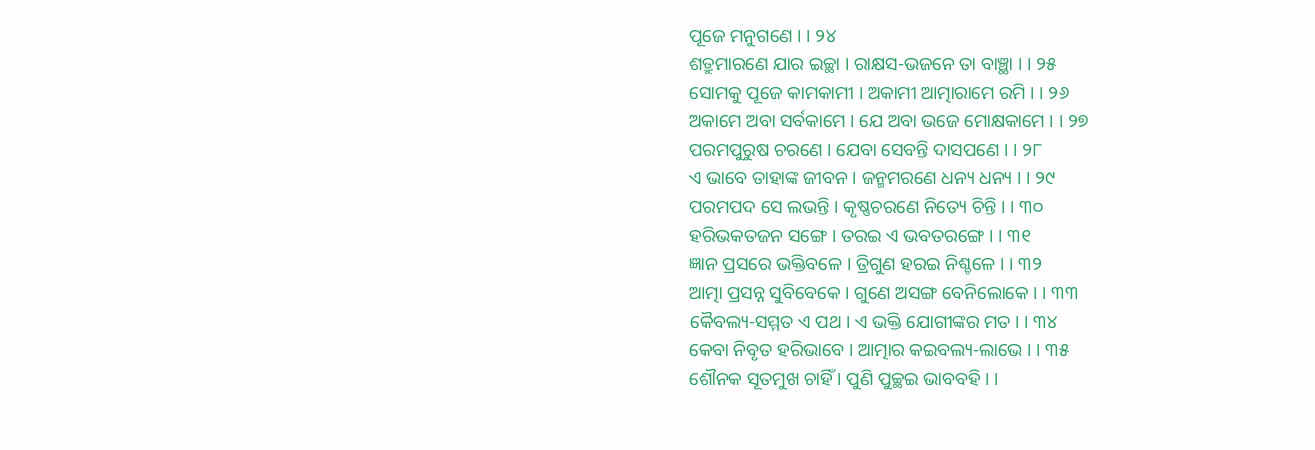ପୂଜେ ମନୁଗଣେ । । ୨୪
ଶତ୍ରୁମାରଣେ ଯାର ଇଚ୍ଛା । ରାକ୍ଷସ-ଭଜନେ ତା ବାଞ୍ଛା । । ୨୫
ସୋମକୁ ପୂଜେ କାମକାମୀ । ଅକାମୀ ଆତ୍ମାରାମେ ରମି । । ୨୬
ଅକାମେ ଅବା ସର୍ବକାମେ । ଯେ ଅବା ଭଜେ ମୋକ୍ଷକାମେ । । ୨୭
ପରମପୁରୁଷ ଚରଣେ । ଯେବା ସେବନ୍ତି ଦାସପଣେ । । ୨୮
ଏ ଭାବେ ତାହାଙ୍କ ଜୀବନ । ଜନ୍ମମରଣେ ଧନ୍ୟ ଧନ୍ୟ । । ୨୯
ପରମପଦ ସେ ଲଭନ୍ତି । କୃଷ୍ଣଚରଣେ ନିତ୍ୟେ ଚିନ୍ତି । । ୩୦
ହରିଭକତଜନ ସଙ୍ଗେ । ତରଇ ଏ ଭବତରଙ୍ଗେ । । ୩୧
ଜ୍ଞାନ ପ୍ରସରେ ଭକ୍ତିବଳେ । ତ୍ରିଗୁଣ ହରଇ ନିଶ୍ଚଳେ । । ୩୨
ଆତ୍ମା ପ୍ରସନ୍ନ ସୁବିବେକେ । ଗୁଣେ ଅସଙ୍ଗ ବେନିଲୋକେ । । ୩୩
କୈବଲ୍ୟ-ସମ୍ମତ ଏ ପଥ । ଏ ଭକ୍ତି ଯୋଗୀଙ୍କର ମତ । । ୩୪
କେବା ନିବୃତ ହରିଭାବେ । ଆତ୍ମାର କଇବଲ୍ୟ-ଲାଭେ । । ୩୫
ଶୌନକ ସୂତମୁଖ ଚାହିଁ । ପୁଣି ପୁଚ୍ଛଇ ଭାବବହି । ।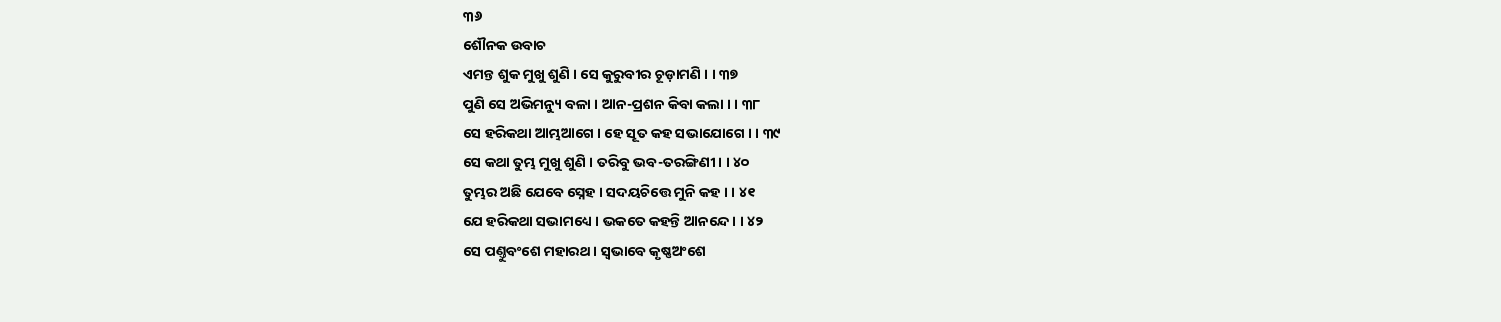୩୬
ଶୌନକ ଉବାଚ
ଏମନ୍ତ ଶୁକ ମୁଖୁ ଶୁଣି । ସେ କୁରୁବୀର ଚୂଡ଼ାମଣି । । ୩୭
ପୁଣି ସେ ଅଭିମନ୍ୟୁ ବଳା । ଆନ-ପ୍ରଶନ କିବା କଲା । । ୩୮
ସେ ହରିକଥା ଆମ୍ଭଆଗେ । ହେ ସୂତ କହ ସଭାଯୋଗେ । । ୩୯
ସେ କଥା ତୁମ୍ଭ ମୁଖୁ ଶୁଣି । ତରିବୁ ଭବ-ତରଙ୍ଗିଣୀ । । ୪୦
ତୁମ୍ଭର ଅଛି ଯେବେ ସ୍ନେହ । ସଦୟଚିତ୍ତେ ମୁନି କହ । । ୪୧
ଯେ ହରିକଥା ସଭାମଧ୍ୟେ । ଭକତେ କହନ୍ତି ଆନନ୍ଦେ । । ୪୨
ସେ ପଣ୍ତୁବଂଶେ ମହାରଥ । ସ୍ୱଭାବେ କୃଷ୍ଣଅଂଶେ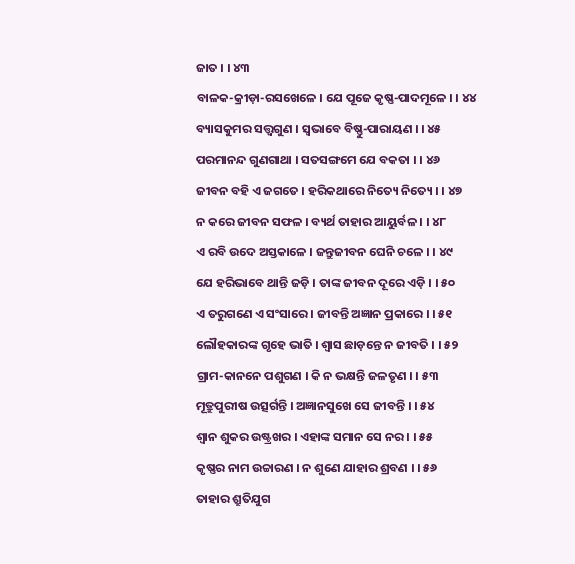ଜାତ । । ୪୩
ବାଳକ-କ୍ରୀଡ଼ା-ରସଖେଳେ । ଯେ ପୂଜେ କୃଷ୍ଣ-ପାଦମୂଳେ । । ୪୪
ବ୍ୟାସକୁମର ସତ୍ତ୍ଵଗୁଣ । ସ୍ୱଭାବେ ବିଷ୍ଣୁ-ପାରାୟଣ । । ୪୫
ପରମାନନ୍ଦ ଗୁଣଗାଥା । ସତସଙ୍ଗମେ ଯେ ବକତା । । ୪୬
ଜୀବନ ବହି ଏ ଜଗତେ । ହରିକଥାରେ ନିତ୍ୟେ ନିତ୍ୟେ । । ୪୭
ନ କରେ ଜୀବନ ସଫଳ । ବ୍ୟର୍ଥ ତାହାର ଆୟୁର୍ବଳ । । ୪୮
ଏ ରବି ଉଦେ ଅସ୍ତକାଳେ । ଜନ୍ତୁଜୀବନ ଘେନି ଚଳେ । । ୪୯
ଯେ ହରିଭାବେ ଥାନ୍ତି ଜଡ଼ି । ତାଙ୍କ ଜୀବନ ଦୂରେ ଏଡ଼ି । । ୫୦
ଏ ତରୁଗଣେ ଏ ସଂସାରେ । ଜୀବନ୍ତି ଅଜ୍ଞାନ ପ୍ରକାରେ । । ୫୧
ଲୌହକାରଙ୍କ ଗୃହେ ଭାତି । ଶ୍ୱାସ ଛାଡ଼ନ୍ତେ ନ ଜୀବତି । । ୫୨
ଗ୍ରାମ-କାନନେ ପଶୁଗଣ । କି ନ ଭକ୍ଷନ୍ତି ଜଳତୃଣ । । ୫୩
ମୂତ୍ରୁପୁରୀଷ ଉତ୍ସର୍ଗନ୍ତି । ଅଜ୍ଞାନସୁଖେ ସେ ଜୀବନ୍ତି । । ୫୪
ଶ୍ୱାନ ଶୁକର ଉଷ୍ଟ୍ରଖର । ଏହାଙ୍କ ସମାନ ସେ ନର । । ୫୫
କୃଷ୍ଣର ନାମ ଉଚ୍ଚାରଣ । ନ ଶୁଣେ ଯାହାର ଶ୍ରବଣ । । ୫୬
ତାହାର ଶ୍ରୁତିଯୁଗ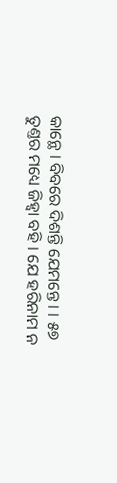କାନ୍ଥେ । ବିବରେ ଦିଶନ୍ତି ଯେମନ୍ତେ । । ୫୭
ତୁଣ୍ତର ମଧ୍ୟେ ଜିହ୍ୱା ବହି । ଯେ ହରିନାମ ନ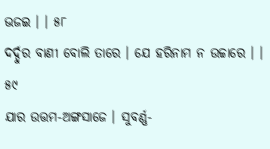ଭଜଇ । । ୫୮
ଦର୍ଦ୍ଦୁର ବାଣୀ ବୋଲି ତାରେ । ଯେ ହରିନାମ ନ ଉଚ୍ଚାରେ । । ୫୯
ଯାର ଉତ୍ତମ-ଅଙ୍ଗସାଜେ । ସୁବର୍ଣ୍ଣ-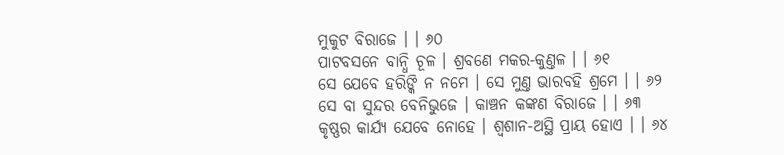ମୁକୁଟ ବିରାଜେ । । ୬୦
ପାଟବସନେ ବାନ୍ଧି ଚୂଳ । ଶ୍ରବଣେ ମକର-କୁଣ୍ତଳ । । ୬୧
ସେ ଯେବେ ହରିଙ୍କି ନ ନମେ । ସେ ମୁଣ୍ତ ଭାରବହି ଶ୍ରମେ । । ୬୨
ସେ ବା ସୁନ୍ଦର ବେନିଭୁଜେ । କାଞ୍ଚନ କଙ୍କଣ ବିରାଜେ । । ୬୩
କୃଷ୍ଣର କାର୍ଯ୍ୟ ଯେବେ ନୋହେ । ଶ୍ୱଶାନ-ଅସ୍ଥି ପ୍ରାୟ ହୋଏ । । ୬୪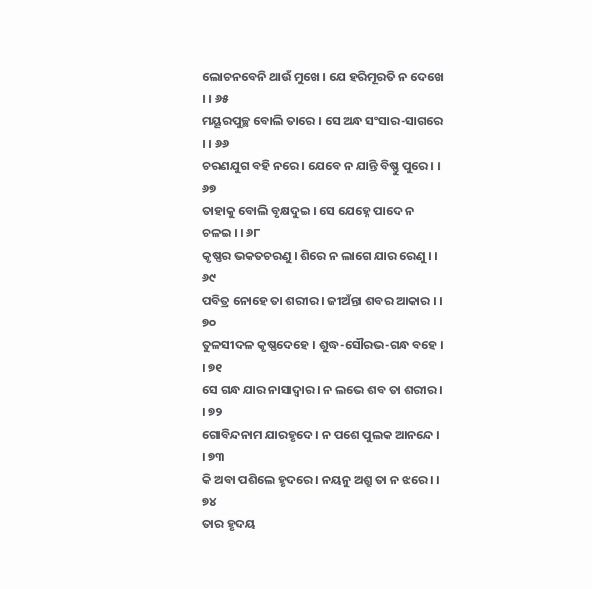ଲୋଚନବେନି ଥାଉଁ ମୁଖେ । ଯେ ହରିମୂରତି ନ ଦେଖେ । । ୬୫
ମୟୂରପୁଚ୍ଛ ବୋଲି ତାରେ । ସେ ଅନ୍ଧ ସଂସାର-ସାଗରେ । । ୬୬
ଚରଣଯୁଗ ବହି ନରେ । ଯେବେ ନ ଯାନ୍ତି ବିଷ୍ଣୁ ପୁରେ । । ୬୭
ତାହାକୁ ବୋଲି ବୃକ୍ଷଦୁଇ । ସେ ଯେହ୍ନେ ପାଦେ ନ ଚଳଇ । । ୬୮
କୃଷ୍ଣର ଭକତଚରଣୁ । ଶିରେ ନ ଲାଗେ ଯାର ରେଣୁ । । ୬୯
ପବିତ୍ର ନୋହେ ତା ଶରୀର । ଜୀଅଁନ୍ତା ଶବର ଆକାର । । ୭୦
ତୁଳସୀଦଳ କୃଷ୍ଣଦେହେ । ଶୁଦ୍ଧ-ସୌରଭ-ଗନ୍ଧ ବହେ । । ୭୧
ସେ ଗନ୍ଧ ଯାର ନାସାଦ୍ୱାର । ନ ଲଭେ ଶବ ତା ଶରୀର । । ୭୨
ଗୋବିନ୍ଦନାମ ଯାରହୃଦେ । ନ ପଶେ ପୁଲକ ଆନନ୍ଦେ । । ୭୩
କି ଅବା ପଶିଲେ ହୃଦରେ । ନୟନୁ ଅଶ୍ରୁ ତା ନ ଝରେ । । ୭୪
ତାର ହୃଦୟ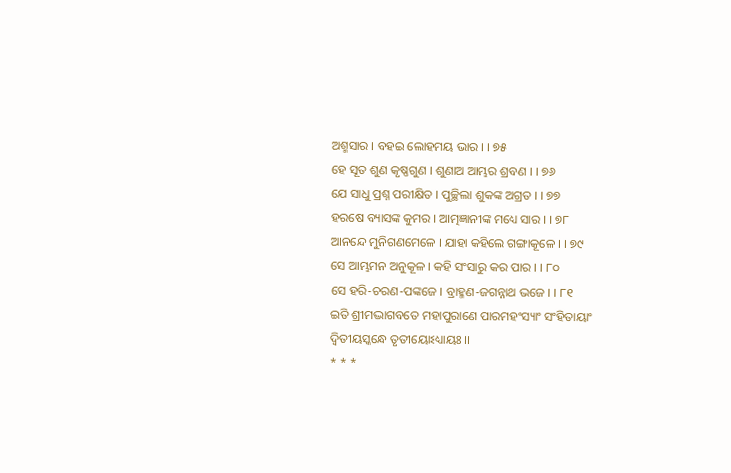ଅଶ୍ମସାର । ବହଇ ଲୋହମୟ ଭାର । । ୭୫
ହେ ସୂତ ଶୁଣ କୃଷ୍ଣଗୁଣ । ଶୁଣାଅ ଆମ୍ଭର ଶ୍ରବଣ । । ୭୬
ଯେ ସାଧୁ ପ୍ରଶ୍ନ ପରୀକ୍ଷିତ । ପୁଚ୍ଛିଲା ଶୁକଙ୍କ ଅଗ୍ରତ । । ୭୭
ହରଷେ ବ୍ୟାସଙ୍କ କୁମର । ଆତ୍ମଜ୍ଞାନୀଙ୍କ ମଧ୍ୟେ ସାର । । ୭୮
ଆନନ୍ଦେ ମୁନିଗଣମେଳେ । ଯାହା କହିଲେ ଗଙ୍ଗାକୂଳେ । । ୭୯
ସେ ଆମ୍ଭମନ ଅନୁକୂଳ । କହି ସଂସାରୁ କର ପାର । । ୮୦
ସେ ହରି-ଚରଣ-ପଙ୍କଜେ । ବ୍ରାହ୍ମଣ-ଜଗନ୍ନାଥ ଭଜେ । । ୮୧
ଇତି ଶ୍ରୀମଦ୍ଭାଗବତେ ମହାପୁରାଣେ ପାରମହଂସ୍ୟାଂ ସଂହିତାୟାଂ
ଦ୍ୱିତୀୟସ୍କନ୍ଧେ ତୃତୀୟୋଽଧ୍ୟାୟଃ ।।
* * *